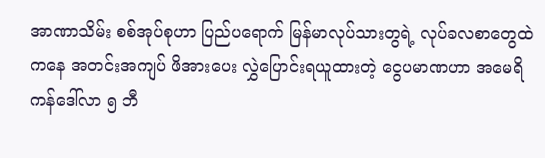အာဏာသိမ်း စစ်အုပ်စုဟာ ပြည်ပရောက် မြန်မာလုပ်သားတွရဲ့ လုပ်ခလစာတွေထဲကနေ အတင်းအကျပ် ဖိအားပေး လွှဲပြောင်းရယူထားတဲ့ ငွေပမာဏဟာ အမေရိကန်ဒေါ်လာ ၅ ဘီ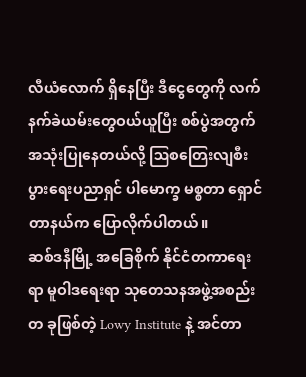လီယံလောက် ရှိနေပြီး ဒီငွေတွေကို လက်နက်ခဲယမ်းတွေဝယ်ယူပြီး စစ်ပွဲအတွက် အသုံးပြုနေတယ်လို့ ဩစတြေးလျစီးပွားရေးပညာရှင် ပါမောက္ခ မစ္စတာ ရှောင်တာနယ်က ပြောလိုက်ပါတယ်။
ဆစ်ဒနီမြို့ အခြေစိုက် နိုင်ငံတကာရေးရာ မူဝါဒရေးရာ သုတေသနအဖွဲ့အစည်းတ ခုဖြစ်တဲ့ Lowy Institute နဲ့ အင်တာ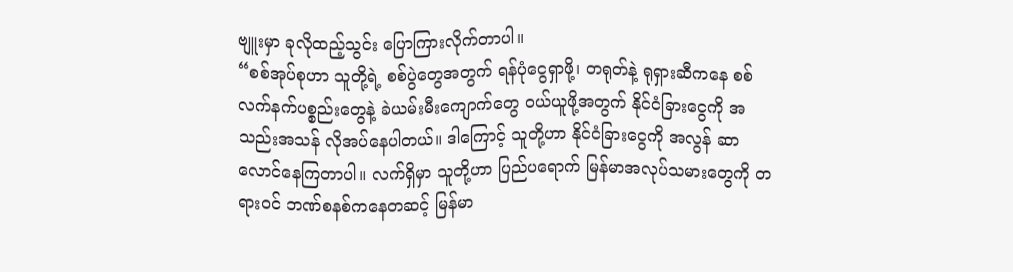ဗျူးမှာ ခုလိုထည့်သွင်း ပြောကြားလိုက်တာပါ။
“စစ်အုပ်စုဟာ သူတို့ရဲ့ စစ်ပွဲတွေအတွက် ရန်ပုံငွေရှာဖို့၊ တရုတ်နဲ့ ရုရှားဆီကနေ စစ်လက်နက်ပစ္စည်းတွေနဲ့ ခဲယမ်းမီးကျောက်တွေ ဝယ်ယူဖို့အတွက် နိုင်ငံခြားငွေကို အသည်းအသန် လိုအပ်နေပါတယ်။ ဒါကြောင့် သူတို့ဟာ နိုင်ငံခြားငွေကို အလွန် ဆာလောင်နေကြတာပါ။ လက်ရှိမှာ သူတို့ဟာ ပြည်ပရောက် မြန်မာအလုပ်သမားတွေကို တရားဝင် ဘဏ်စနစ်ကနေတဆင့် မြန်မာ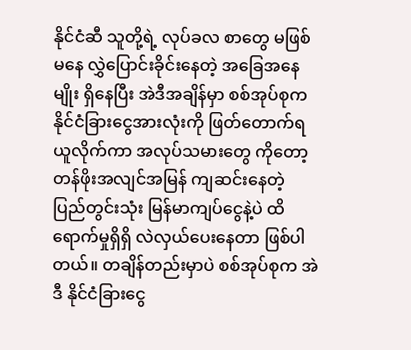နိုင်ငံဆီ သူတို့ရဲ့ လုပ်ခလ စာတွေ မဖြစ်မနေ လွှဲပြောင်းခိုင်းနေတဲ့ အခြေအနေမျိုး ရှိနေပြီး အဲဒီအချိန်မှာ စစ်အုပ်စုက နိုင်ငံခြားငွေအားလုံးကို ဖြတ်တောက်ရယူလိုက်ကာ အလုပ်သမားတွေ ကိုတော့ တန်ဖိုးအလျင်အမြန် ကျဆင်းနေတဲ့ ပြည်တွင်းသုံး မြန်မာကျပ်ငွေနဲ့ပဲ ထိရောက်မှုရှိရှိ လဲလှယ်ပေးနေတာ ဖြစ်ပါတယ်။ တချိန်တည်းမှာပဲ စစ်အုပ်စုက အဲဒီ နိုင်ငံခြားငွေ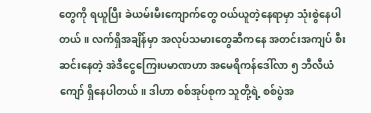တွေကို ရယူပြီး ခဲယမ်းမီးကျောက်တွေ ဝယ်ယူတဲ့နေရာမှာ သုံးစွဲနေပါတယ်။ လက်ရှိအချိန်မှာ အလုပ်သမားတွေဆီကနေ အတင်းအကျပ် စီးဆင်းနေတဲ့ အဲဒီငွေကြေးပမာဏဟာ အမေရိကန်ဒေါ်လာ ၅ ဘီလီယံကျော် ရှိနေပါတယ်။ ဒါဟာ စစ်အုပ်စုက သူတို့ရဲ့ စစ်ပွဲအ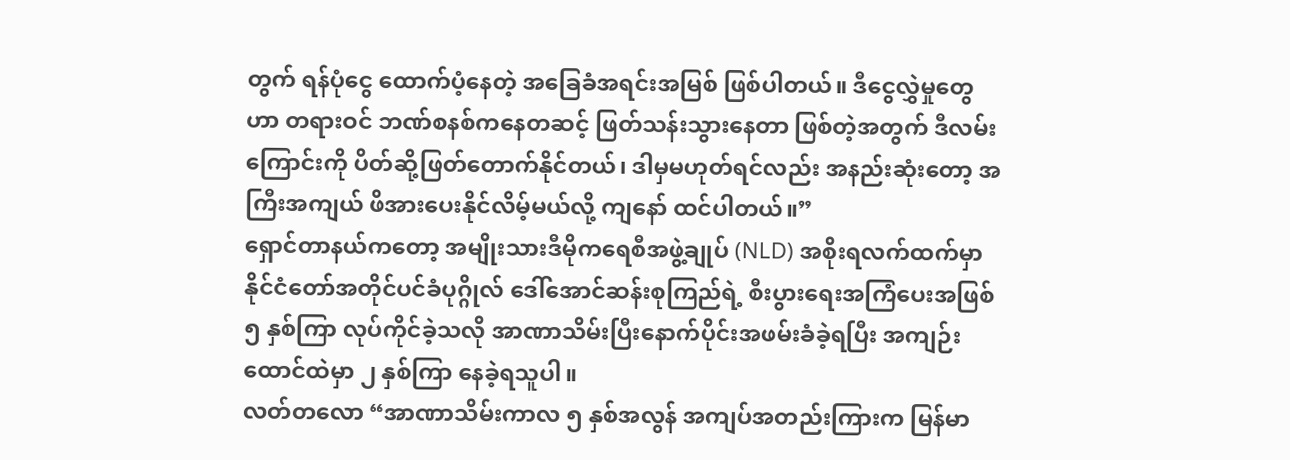တွက် ရန်ပုံငွေ ထောက်ပံ့နေတဲ့ အခြေခံအရင်းအမြစ် ဖြစ်ပါတယ်။ ဒီငွေလွှဲမှုတွေဟာ တရားဝင် ဘဏ်စနစ်ကနေတဆင့် ဖြတ်သန်းသွားနေတာ ဖြစ်တဲ့အတွက် ဒီလမ်းကြောင်းကို ပိတ်ဆို့ဖြတ်တောက်နိုင်တယ်၊ ဒါမှမဟုတ်ရင်လည်း အနည်းဆုံးတော့ အကြီးအကျယ် ဖိအားပေးနိုင်လိမ့်မယ်လို့ ကျနော် ထင်ပါတယ်။”
ရှောင်တာနယ်ကတော့ အမျိုးသားဒီမိုကရေစီအဖွဲ့ချုပ် (NLD) အစိုးရလက်ထက်မှာ နိုင်ငံတော်အတိုင်ပင်ခံပုဂ္ဂိုလ် ဒေါ်အောင်ဆန်းစုကြည်ရဲ့ စီးပွားရေးအကြံပေးအဖြစ် ၅ နှစ်ကြာ လုပ်ကိုင်ခဲ့သလို အာဏာသိမ်းပြီးနောက်ပိုင်းအဖမ်းခံခဲ့ရပြီး အကျဉ်းထောင်ထဲမှာ ၂ နှစ်ကြာ နေခဲ့ရသူပါ။
လတ်တလော “အာဏာသိမ်းကာလ ၅ နှစ်အလွန် အကျပ်အတည်းကြားက မြန်မာ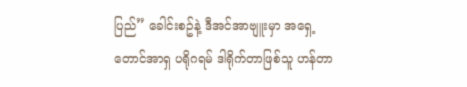ပြည်” ခေါင်းစဥ်နဲ့ ဒီအင်အာဗျူးမှာ အရှေ့တောင်အာရှ ပရိုဂရမ် ဒါရိုက်တာဖြစ်သူ ဟန်တာ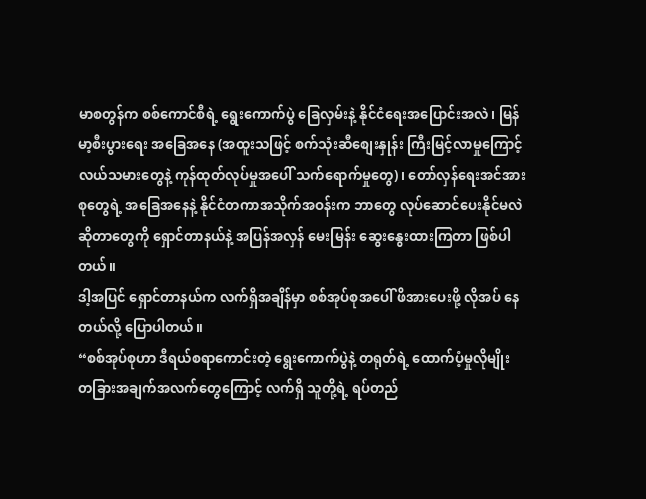မာစတွန်က စစ်ကောင်စီရဲ့ ရွေးကောက်ပွဲ ခြေလှမ်းနဲ့ နိုင်ငံရေးအပြောင်းအလဲ၊ မြန်မာ့စီးပွားရေး အခြေအနေ (အထူးသဖြင့် စက်သုံးဆီစျေးနှုန်း ကြီးမြင့်လာမှုကြောင့် လယ်သမားတွေနဲ့ ကုန်ထုတ်လုပ်မှုအပေါ် သက်ရောက်မှုတွေ)၊ တော်လှန်ရေးအင်အားစုတွေရဲ့ အခြေအနေနဲ့ နိုင်ငံတကာအသိုက်အဝန်းက ဘာတွေ လုပ်ဆောင်ပေးနိုင်မလဲ ဆိုတာတွေကို ရှောင်တာနယ်နဲ့ အပြန်အလှန် မေးမြန်း ဆွေးနွေးထားကြတာ ဖြစ်ပါတယ်။
ဒါ့အပြင် ရှောင်တာနယ်က လက်ရှိအချိန်မှာ စစ်အုပ်စုအပေါ် ဖိအားပေးဖို့ လိုအပ် နေတယ်လို့ ပြောပါတယ်။
“စစ်အုပ်စုဟာ ဒီရယ်စရာကောင်းတဲ့ ရွေးကောက်ပွဲနဲ့ တရုတ်ရဲ့ ထောက်ပံ့မှုလိုမျိုး တခြားအချက်အလက်တွေကြောင့် လက်ရှိ သူတို့ရဲ့ ရပ်တည်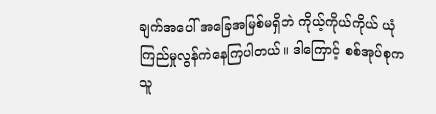ချက်အပေါ် အခြေအမြစ်မရှိဘဲ ကိုယ့်ကိုယ်ကိုယ် ယုံကြည်မှုလွန်ကဲနေကြပါတယ်။ ဒါကြောင့် စစ်အုပ်စုက သူ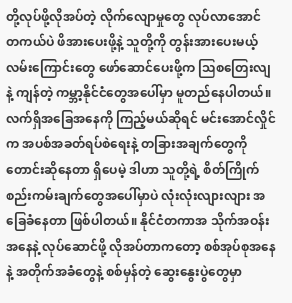တို့လုပ်ဖို့လိုအပ်တဲ့ လိုက်လျောမှုတွေ လုပ်လာအောင် တကယ်ပဲ ဖိအားပေးဖို့နဲ့ သူတို့ကို တွန်းအားပေးမယ့် လမ်းကြောင်းတွေ ဖော်ဆောင်ပေးဖို့က ဩစတြေးလျနဲ့ ကျန်တဲ့ ကမ္ဘာ့နိုင်ငံတွေအပေါ်မှာ မူတည်နေပါတယ်။ လက်ရှိအခြေအနေကို ကြည့်မယ်ဆိုရင် မင်းအောင်လှိုင်က အပစ်အခတ်ရပ်စဲရေးနဲ့ တခြားအချက်တွေကို တောင်းဆိုနေတာ ရှိပေမဲ့ ဒါဟာ သူတို့ရဲ့ စိတ်ကြိုက် စည်းကမ်းချက်တွေအပေါ်မှာပဲ လုံးလုံးလျားလျား အခြေခံနေတာ ဖြစ်ပါတယ်။ နိုင်ငံတကာအ သိုက်အဝန်းအနေနဲ့ လုပ်ဆောင်ဖို့ လိုအပ်တာကတော့ စစ်အုပ်စုအနေနဲ့ အတိုက်အခံတွေနဲ့ စစ်မှန်တဲ့ ဆွေးနွေးပွဲတွေမှာ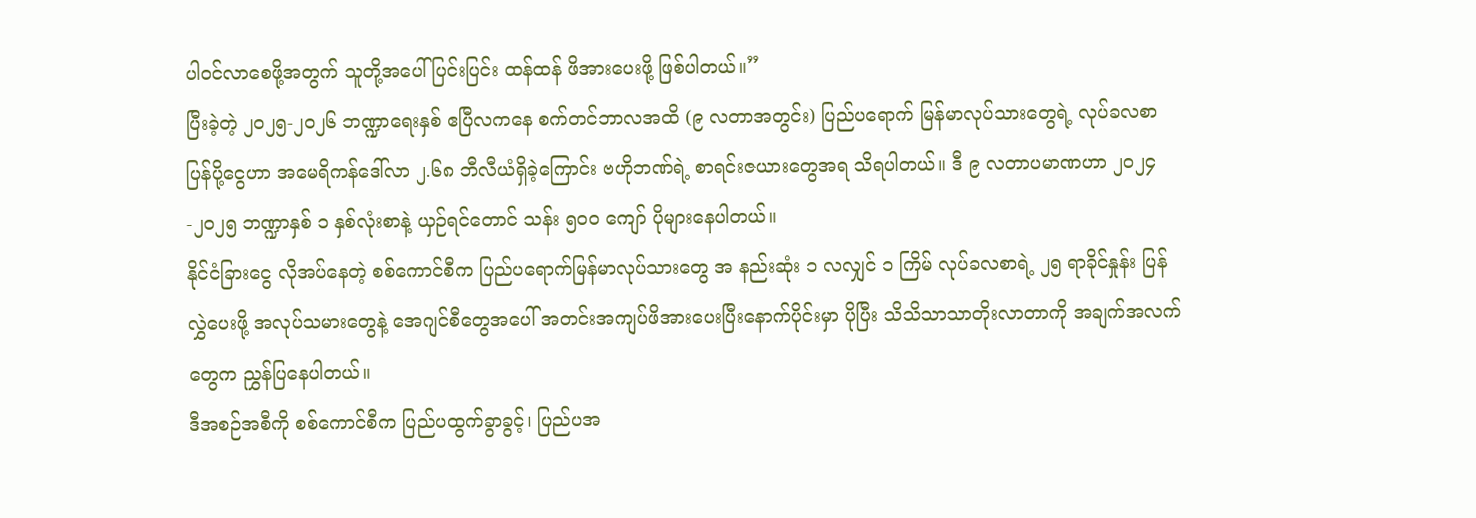ပါဝင်လာစေဖို့အတွက် သူတို့အပေါ် ပြင်းပြင်း ထန်ထန် ဖိအားပေးဖို့ ဖြစ်ပါတယ်။”
ပြီးခဲ့တဲ့ ၂၀၂၅-၂၀၂၆ ဘဏ္ဍာရေးနှစ် ဧပြီလကနေ စက်တင်ဘာလအထိ (၉ လတာအတွင်း) ပြည်ပရောက် မြန်မာလုပ်သားတွေရဲ့ လုပ်ခလစာပြန်ပို့ငွေဟာ အမေရိကန်ဒေါ်လာ ၂.၆၈ ဘီလီယံရှိခဲ့ကြောင်း ဗဟိုဘဏ်ရဲ့ စာရင်းဇယားတွေအရ သိရပါတယ်။ ဒီ ၉ လတာပမာဏဟာ ၂၀၂၄-၂၀၂၅ ဘဏ္ဍာနှစ် ၁ နှစ်လုံးစာနဲ့ ယှဉ်ရင်တောင် သန်း ၅၀၀ ကျော် ပိုများနေပါတယ်။
နိုင်ငံခြားငွေ လိုအပ်နေတဲ့ စစ်ကောင်စီက ပြည်ပရောက်မြန်မာလုပ်သားတွေ အ နည်းဆုံး ၁ လလျှင် ၁ ကြိမ် လုပ်ခလစာရဲ့ ၂၅ ရာခိုင်နှုန်း ပြန်လွှဲပေးဖို့ အလုပ်သမားတွေနဲ့ အေဂျင်စီတွေအပေါ် အတင်းအကျပ်ဖိအားပေးပြီးနောက်ပိုင်းမှာ ပိုပြီး သိသိသာသာတိုးလာတာကို အချက်အလက်တွေက ညွှန်ပြနေပါတယ်။
ဒီအစဉ်အစီကို စစ်ကောင်စီက ပြည်ပထွက်ခွာခွင့်၊ ပြည်ပအ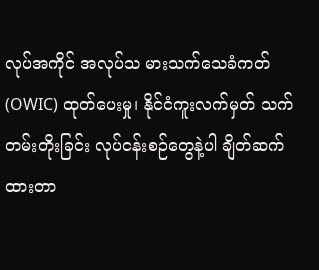လုပ်အကိုင် အလုပ်သ မားသက်သေခံကတ် (OWIC) ထုတ်ပေးမှု၊ နိုင်ငံကူးလက်မှတ် သက်တမ်းတိုးခြင်း လုပ်ငန်းစဉ်တွေနဲ့ပါ ချိတ်ဆက်ထားတာ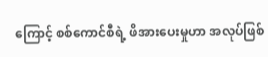ကြောင့် စစ်ကောင်စီရဲ့ ဖိအားပေးမှုဟာ အလုပ်ဖြစ်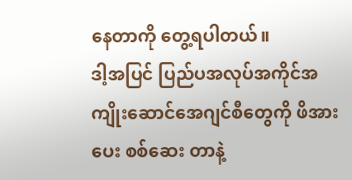နေတာကို တွေ့ရပါတယ်။
ဒါ့အပြင် ပြည်ပအလုပ်အကိုင်အကျိုးဆောင်အေဂျင်စီတွေကို ဖိအားပေး စစ်ဆေး တာနဲ့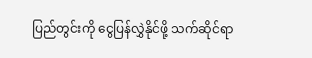ပြည်တွင်းကို ငွေပြန်လွှဲနိုင်ဖို့ သက်ဆိုင်ရာ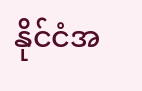နိုင်ငံအ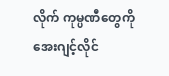လိုက် ကုမ္ပဏီတွေကို အေးဂျင့်လိုင်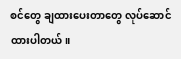စင်တွေ ချထားပေးတာတွေ လုပ်ဆောင်ထားပါတယ်။